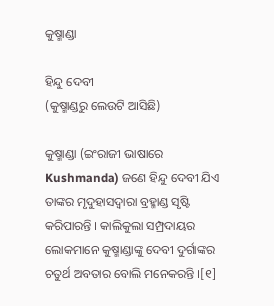କୁଷ୍ମାଣ୍ଡା

ହିନ୍ଦୁ ଦେବୀ
(କୁଷ୍ମାଣ୍ଡରୁ ଲେଉଟି ଆସିଛି)

କୁଷ୍ମାଣ୍ଡା‌ (ଇଂରାଜୀ ଭାଷାରେ Kushmanda) ଜଣେ ହିନ୍ଦୁ ଦେବୀ ଯିଏ ତାଙ୍କର ମୃଦୁହାସଦ୍ୱାରା ବ୍ରହ୍ମାଣ୍ଡ ସୃଷ୍ଟି କରିପାରନ୍ତି । କାଲିକୁଲା ସମ୍ପ୍ରଦାୟର ଲୋକମାନେ କୁଷ୍ମାଣ୍ଡା‌ଙ୍କୁ ଦେବୀ ଦୁର୍ଗାଙ୍କର ଚତୁର୍ଥ ଅବତାର ବୋଲି ମନେକରନ୍ତି ।[୧]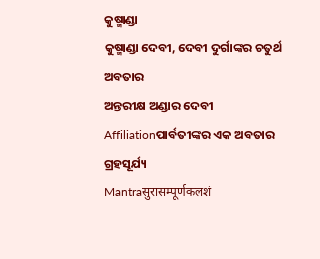କୁଷ୍ମାଣ୍ଡା‌
କୁଷ୍ମାଣ୍ଡା‌ ଦେବୀ, ଦେବୀ ଦୁର୍ଗାଙ୍କର ଚତୁର୍ଥ ଅବତାର
ଅନ୍ତରୀକ୍ଷ ଅଣ୍ଡାର ଦେବୀ
Affiliationପାର୍ବତୀଙ୍କର ଏକ ଅବତାର
ଗ୍ରହସୂର୍ଯ୍ୟ
Mantraसुरासम्पूर्णकलशं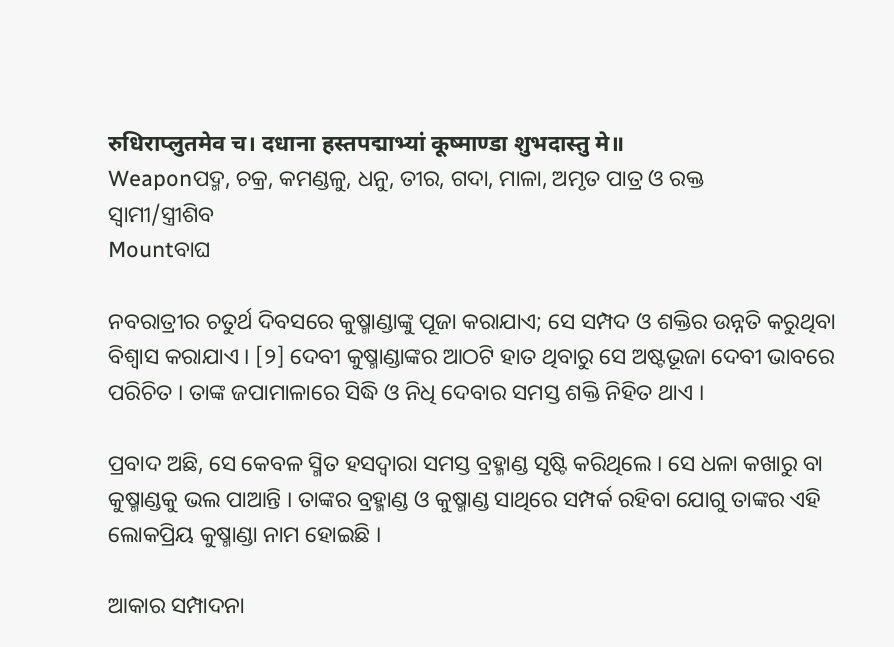रुधिराप्लुतमेव च। दधाना हस्तपद्माभ्यां कूष्माण्डा शुभदास्तु मे॥
Weaponପଦ୍ମ, ଚକ୍ର, କମଣ୍ଡଳୁ, ଧନୁ, ତୀର, ଗଦା, ମାଳା, ଅମୃତ ପାତ୍ର ଓ ରକ୍ତ
ସ୍ୱାମୀ/ସ୍ତ୍ରୀଶିବ
Mountବାଘ

ନବରାତ୍ରୀର ଚତୁର୍ଥ ଦିବସରେ କୁଷ୍ମାଣ୍ଡା‌ଙ୍କୁ ପୂଜା କରାଯାଏ; ସେ ସମ୍ପଦ ଓ ଶକ୍ତିର ଉନ୍ନତି କରୁଥିବା ବିଶ୍ୱାସ କରାଯାଏ । [୨] ଦେବୀ କୁଷ୍ମାଣ୍ଡା‌ଙ୍କର ଆଠଟି ହାତ ଥିବାରୁ ସେ ଅଷ୍ଟଭୂଜା ଦେବୀ ଭାବରେ ପରିଚିତ । ତାଙ୍କ ଜପାମାଳାରେ ସିଦ୍ଧି ଓ ନିଧି ଦେବାର ସମସ୍ତ ଶକ୍ତି ନିହିତ ଥାଏ ।

ପ୍ରବାଦ ଅଛି, ସେ କେବଳ ସ୍ମିତ ହସଦ୍ୱାରା ସମସ୍ତ ବ୍ରହ୍ମାଣ୍ଡ ସୃଷ୍ଟି କରିଥିଲେ । ସେ ଧଳା କ‌ଖାରୁ ବା କୁଷ୍ମାଣ୍ଡକୁ ଭଲ ପାଆନ୍ତି । ତାଙ୍କର ବ୍ରହ୍ମାଣ୍ଡ ଓ କୁଷ୍ମାଣ୍ଡ ସାଥିରେ ସମ୍ପର୍କ ରହିବା ଯୋଗୁ ତାଙ୍କର ଏହି ଲୋକପ୍ରିୟ କୁଷ୍ମାଣ୍ଡା ନାମ ହୋଇଛି ।

ଆକାର ସମ୍ପାଦନା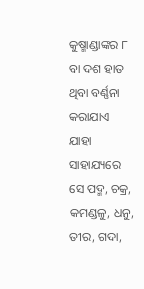କୁଷ୍ମାଣ୍ଡା‌ଙ୍କର ୮ ବା ଦଶ ହାତ ଥିବା ବର୍ଣ୍ଣନା କରାଯାଏ ଯାହା ସାହାଯ୍ୟରେ ସେ ପଦ୍ମ, ଚକ୍ର, କମଣ୍ଡଳୁ, ଧନୁ, ତୀର, ଗଦା,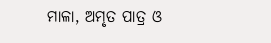ମାଳା, ଅମୃତ ପାତ୍ର ଓ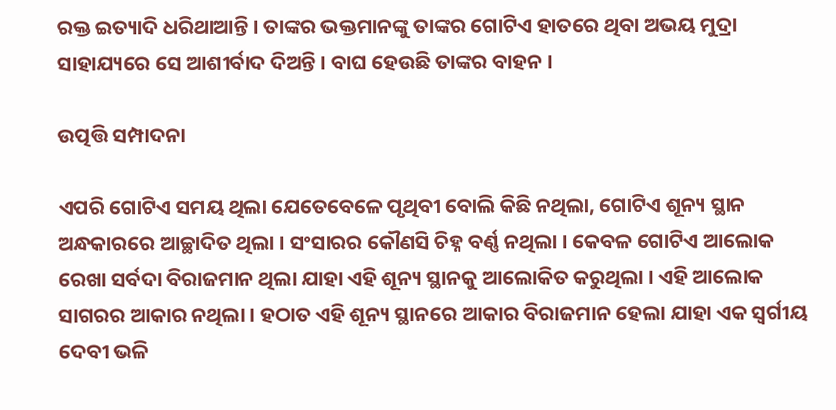ରକ୍ତ ଇତ୍ୟାଦି ଧରିଥାଆନ୍ତି । ତାଙ୍କର ଭକ୍ତମାନଙ୍କୁ ତାଙ୍କର ଗୋଟିଏ ହାତରେ ଥିବା ଅଭୟ ମୁଦ୍ରା ସାହାଯ୍ୟରେ ସେ ଆଶୀର୍ବାଦ ଦିଅନ୍ତି । ବାଘ ହେଉଛି ତାଙ୍କର ବାହନ ।

ଉତ୍ପତ୍ତି ସମ୍ପାଦନା

ଏପରି ଗୋଟିଏ ସମୟ ଥିଲା ଯେତେବେଳେ ପୃଥିବୀ ବୋଲି କିଛି ନଥିଲା, ଗୋଟିଏ ଶୂନ୍ୟ ସ୍ଥାନ ଅନ୍ଧକାରରେ ଆଚ୍ଛାଦିତ ଥିଲା । ସଂସାରର କୌଣସି ଚିହ୍ନ ବର୍ଣ୍ଣ ନଥିଲା । କେବଳ ଗୋଟିଏ ଆଲୋକ ରେଖା ସର୍ବଦା ବିରାଜମାନ ଥିଲା ଯାହା ଏହି ଶୂନ୍ୟ ସ୍ଥାନ‌କୁ ଆଲୋକିତ କରୁଥିଲା । ଏହି ଆଲୋକ ସାଗରର ଆକାର ନଥିଲା । ହଠାତ ଏହି ଶୂନ୍ୟ ସ୍ଥାନରେ ଆକାର ବିରାଜମାନ ହେଲା ଯାହା ଏକ ସ୍ୱର୍ଗୀୟ ଦେବୀ ଭଳି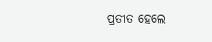ପ୍ରତୀତ ହେଲେ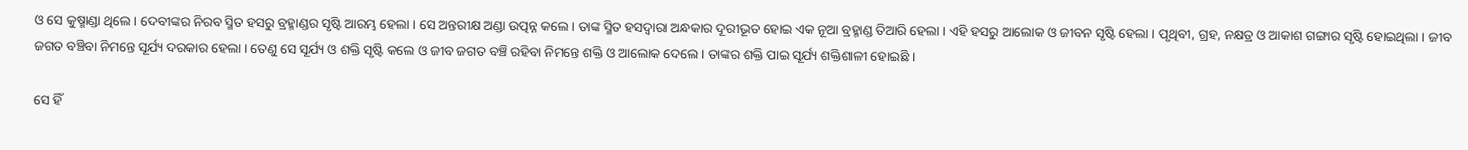ଓ ସେ କୁଷ୍ମାଣ୍ଡା ଥିଲେ । ଦେବୀଙ୍କର ନିରବ ସ୍ମିତ ହସରୁ ବ୍ରହ୍ମାଣ୍ଡର ସୃଷ୍ଟି ଆରମ୍ଭ ହେଲା । ସେ ଅନ୍ତରୀକ୍ଷ ଅଣ୍ଡା ଉତ୍ପନ୍ନ କଲେ । ତାଙ୍କ ସ୍ମିତ ହସଦ୍ୱାରା ଅନ୍ଧକାର ଦୂରୀଭୂତ ହୋଇ ଏକ ନୂଆ ବ୍ରହ୍ମାଣ୍ଡ ତିଆରି ହେଲା । ଏହି ହସରୁ ଆଲୋକ ଓ ଜୀବନ ସୃଷ୍ଟି ହେଲା । ପୃଥିବୀ, ଗ୍ରହ, ନକ୍ଷତ୍ର ଓ ଆକାଶ ଗଙ୍ଗାର ସୃଷ୍ଟି ହୋଇଥିଲା । ଜୀବ ଜଗତ ବଞ୍ଚିବା ନିମନ୍ତେ ସୂର୍ଯ୍ୟ ଦରକାର ହେଲା । ତେଣୁ ସେ ସୂର୍ଯ୍ୟ ଓ ଶକ୍ତି ସୃଷ୍ଟି କଲେ ଓ ଜୀବ ଜଗତ ବଞ୍ଚି ରହିବା ନିମନ୍ତେ ଶକ୍ତି ଓ ଆଲୋକ ଦେଲେ । ତାଙ୍କର ଶକ୍ତି ପାଇ ସୂର୍ଯ୍ୟ ଶକ୍ତିଶାଳୀ ହୋଇଛି ।

ସେ ହିଁ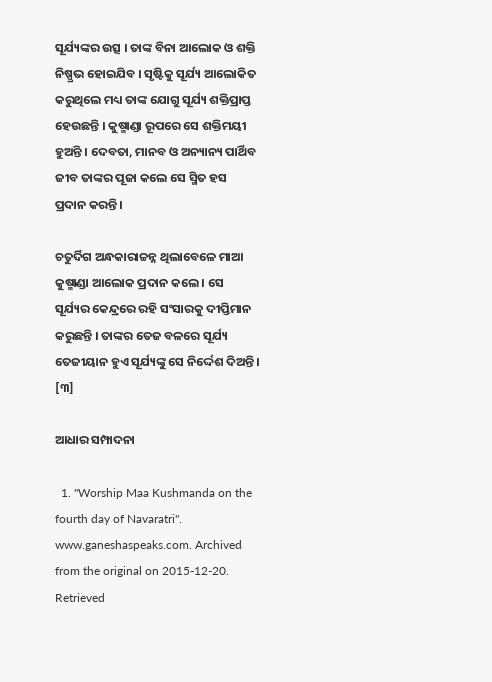ସୂର୍ଯ୍ୟଙ୍କର ଉତ୍ସ । ତାଙ୍କ ବିନା ଆଲୋକ ଓ ଶକ୍ତି ନିଷ୍ପ୍ରଭ ହୋଇଯିବ । ସୃଷ୍ଟିକୁ ସୂର୍ଯ୍ୟ ଆଲୋକିତ କରୁଥିଲେ ମଧ୍ୟ ତାଙ୍କ ଯୋଗୁ ସୂର୍ଯ୍ୟ ଶକ୍ତିପ୍ରାପ୍ତ ହେଉଛନ୍ତି । କୁଷ୍ମାଣ୍ଡା ରୂପରେ ସେ ଶକ୍ତିମୟୀ ହୁଅନ୍ତି । ଦେବତା, ମାନବ ଓ ଅନ୍ୟାନ୍ୟ ପାର୍ଥିବ ଜୀବ ତାଙ୍କର ପୂଜା କଲେ ସେ ସ୍ମିତ ହସ ପ୍ରଦାନ କରନ୍ତି ।

ଚତୁର୍ଦିଗ ଅନ୍ଧକାରାଚ୍ଚନ୍ନ ଥିଲାବେଳେ ମାଆ କୁଷ୍ମାଣ୍ଡା ଆଲୋକ ପ୍ରଦାନ କଲେ । ସେ ସୂର୍ଯ୍ୟର କେନ୍ଦ୍ରରେ ରହି ସଂସାରକୁ ଦୀପ୍ତିମାନ କରୁଛନ୍ତି । ତାଙ୍କର ତେଜ ବଳରେ ସୂର୍ଯ୍ୟ ତେଜୀୟାନ ହୁଏ ସୂର୍ଯ୍ୟଙ୍କୁ ସେ ନିର୍ଦ୍ଦେଶ ଦିଅନ୍ତି । [୩]

ଆଧାର ସମ୍ପାଦନା

  1. "Worship Maa Kushmanda on the fourth day of Navaratri". www.ganeshaspeaks.com. Archived from the original on 2015-12-20. Retrieved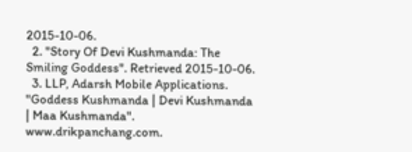2015-10-06.
  2. "Story Of Devi Kushmanda: The Smiling Goddess". Retrieved 2015-10-06.
  3. LLP, Adarsh Mobile Applications. "Goddess Kushmanda | Devi Kushmanda | Maa Kushmanda". www.drikpanchang.com.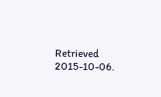Retrieved 2015-10-06.